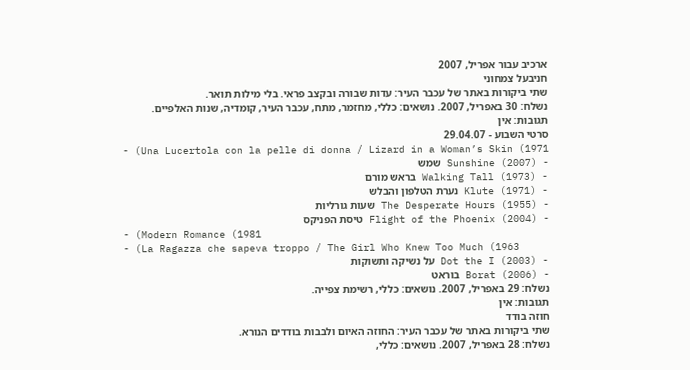ארכיב עבור אפריל, 2007
חניבעל צמחוני
שתי ביקורות באתר של עכבר העיר: עדות שבורה ובקצב פראי. בלי מילות תואר.
נשלח: 30 באפריל, 2007. נושאים: כללי, מחזמר, מתח, עכבר העיר, קומדיה, שנות האלפיים.
תגובות: אין
סרטי השבוע - 29.04.07
- (Una Lucertola con la pelle di donna / Lizard in a Woman’s Skin (1971
- (Sunshine (2007 שמש
- (Walking Tall (1973 בראש מורם
- (Klute (1971 נערת הטלפון והבלש
- (The Desperate Hours (1955 שעות גורליות
- (Flight of the Phoenix (2004 טיסת הפניקס
- (Modern Romance (1981
- (La Ragazza che sapeva troppo / The Girl Who Knew Too Much (1963
- (Dot the I (2003 על נשיקה ותשוקות
- (Borat (2006 בוראט
נשלח: 29 באפריל, 2007. נושאים: כללי, רשימת צפייה.
תגובות: אין
חוזה בודד
שתי ביקורות באתר של עכבר העיר: החוזה האיום ולבבות בודדים הנורא.
נשלח: 28 באפריל, 2007. נושאים: כללי,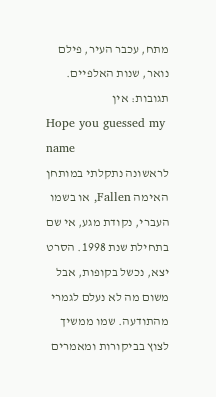מתח, עכבר העיר, פילם נואר, שנות האלפיים.
תגובות: אין
Hope you guessed my name
לראשונה נתקלתי במותחן האימה Fallen, או בשמו העברי, נקודת מגע, אי שם בתחילת שנת 1998. הסרט יצא, נכשל בקופות, אבל משום מה לא נעלם לגמרי מהתודעה. שמו ממשיך לצוץ בביקורות ומאמרים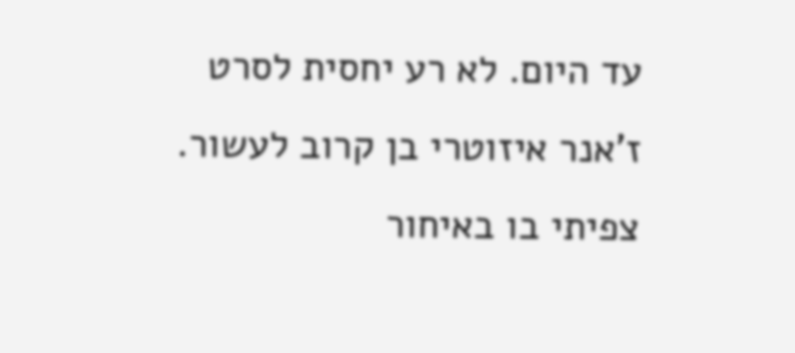עד היום. לא רע יחסית לסרט ז'אנר איזוטרי בן קרוב לעשור. צפיתי בו באיחור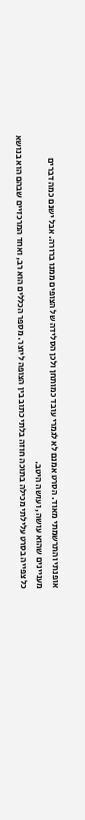אופנתי והתרשמתי מאוד. הסרט אמנם לא לגמרי עובד כמותחן ולכן הסלידה של הצופים ממנו ברורה. אבל ישנם כמה דברים מעניינים שהוא עושה, ועושה היטב.
כל צפייה בסרט עלילתי מכילה בתוכה חוזה בלתי כתוב בין הצופה ליוצר. מספר הכללים הוא רב, ואחד המרכזיים שבהם הוא בנושא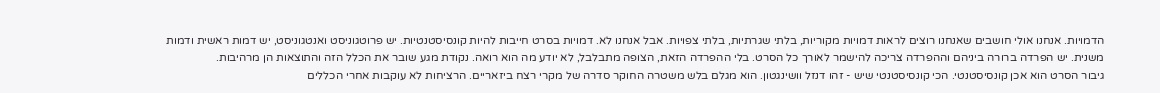הדמויות. אנחנו אולי חושבים שאנחנו רוצים לראות דמויות מקוריות, בלתי שגרתיות, בלתי צפויות. אבל אנחנו לא. דמויות בסרט חייבות להיות קונסיסטנטיות. יש פרוטגוניסט ואנטגוניסט, יש דמות ראשית ודמות משנית. יש הפרדה ברורה ביניהם וההפרדה צריכה להישמר לאורך כל הסרט. בלי ההפרדה הזאת, הצופה מתבלבל, לא יודע מה הוא רואה. נקודת מגע שובר את הכלל הזה והתוצאות הן מרהיבות.
גיבור הסרט הוא אכן קונסיסטנטי. הכי קונסיסטנטי שיש - זהו דנזל וושינגטון. הוא מגלם בלש משטרה החוקר סדרה של מקרי רצח ביזאריים. הרציחות לא עוקבות אחרי הכללים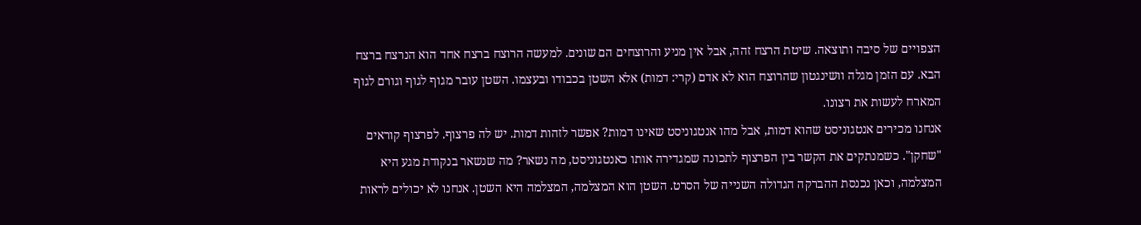הצפויים של סיבה ותוצאה. שיטת הרצח זהה, אבל אין מניע והרוצחים הם שונים. למעשה הרוצח ברצח אחד הוא הנרצח ברצח הבא. עם הזמן מגלה וושינגטון שהרוצח הוא לא אדם (קרי: דמות) אלא השטן בכבודו ובעצמו. השטן עובר מגוף לגוף וגורם לגוף המארח לעשות את רצונו.
אנחנו מכירים אנטגוניסט שהוא דמות, אבל מהו אנטגוניסט שאינו דמות? אפשר לזהות דמות. יש לה פרצוף. לפרצוף קוראים "שחקן". כשמנתקים את הקשר בין הפרצוף לתכונה שמגדירה אותו כאנטגוניסט, מה נשאר? מה שנשאר בנקודת מגע היא המצלמה, וכאן נכנסת ההברקה הגדולה השנייה של הסרט. השטן הוא המצלמה, המצלמה היא השטן. אנחנו לא יכולים לראות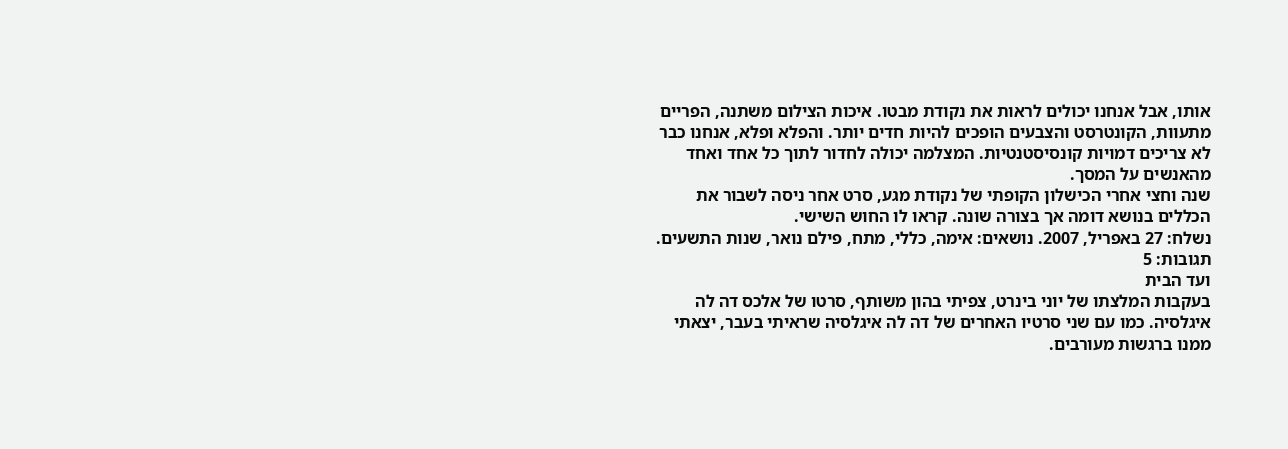אותו, אבל אנחנו יכולים לראות את נקודת מבטו. איכות הצילום משתנה, הפריים מתעוות, הקונטרסט והצבעים הופכים להיות חדים יותר. והפלא ופלא, אנחנו כבר לא צריכים דמויות קונסיסטנטיות. המצלמה יכולה לחדור לתוך כל אחד ואחד מהאנשים על המסך.
שנה וחצי אחרי הכישלון הקופתי של נקודת מגע, סרט אחר ניסה לשבור את הכללים בנושא דומה אך בצורה שונה. קראו לו החוש השישי.
נשלח: 27 באפריל, 2007. נושאים: אימה, כללי, מתח, פילם נואר, שנות התשעים.
תגובות: 5
ועד הבית
בעקבות המלצתו של יוני בינרט, צפיתי בהון משותף, סרטו של אלכס דה לה איגלסיה. כמו עם שני סרטיו האחרים של דה לה איגלסיה שראיתי בעבר, יצאתי ממנו ברגשות מעורבים.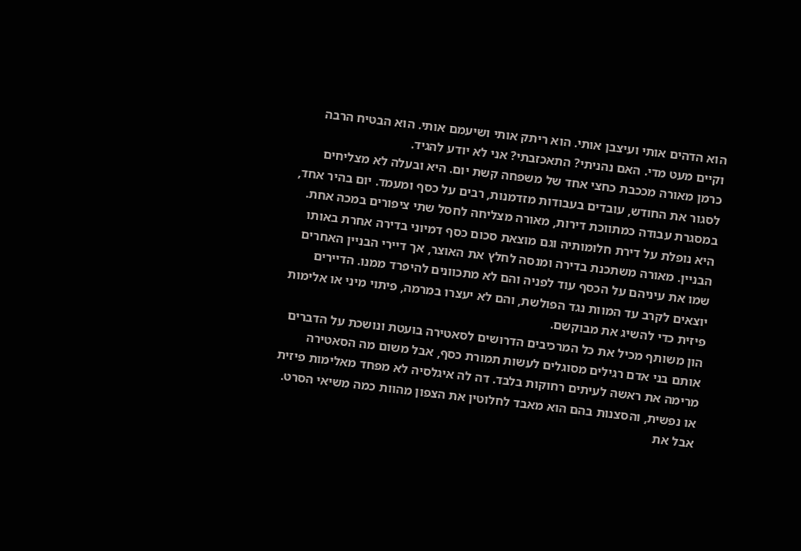הוא הדהים אותי ועיצבן אותי. הוא ריתק אותי ושיעמם אותי. הוא הבטיח הרבה וקיים מעט מדי. האם נהניתי? התאכזבתי? אני לא יודע להגיד.
כרמן מאורה מככבת כחצי אחד של משפחה קשת יום. היא ובעלה לא מצליחים לסגור את החודש, עובדים בעבודות מזדמנות, רבים על כסף ומעמד. יום בהיר אחד, במסגרת עבודה כמתווכת דירות, מאורה מצליחה לחסל שתי ציפורים במכה אחת. היא נופלת על דירת חלומותיה וגם מוצאת סכום כסף דמיוני בדירה אחרת באותו הבניין. מאורה משתכנת בדירה ומנסה לחלץ את האוצר, אך דיירי הבניין האחרים שמו את עיניהם על הכסף עוד לפניה והם לא מתכוונים להיפרד ממנו. הדיירים יוצאים לקרב עד המוות נגד הפולשת, והם לא יעצרו במרמה, פיתוי מיני או אלימות פיזית כדי להשיג את מבוקשם.
הון משותף מכיל את כל המרכיבים הדרושים לסאטירה בועטת ונושכת על הדברים אותם בני אדם רגילים מסוגלים לעשות תמורת כסף, אבל משום מה הסאטירה מרימה את ראשה לעיתים רחוקות בלבד. דה לה איגלסיה לא מפחד מאלימות פיזית או נפשית, והסצנות בהם הוא מאבד לחלוטין את הצפון מהוות כמה משיאי הסרט. אבל את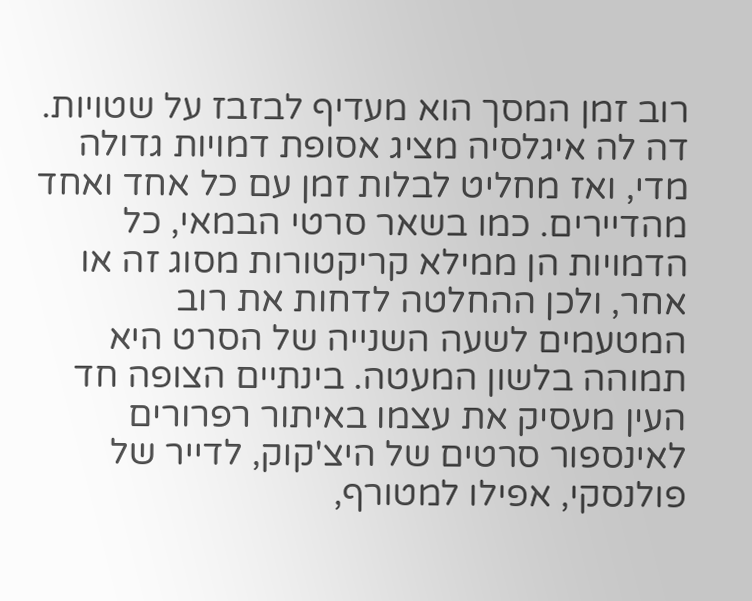רוב זמן המסך הוא מעדיף לבזבז על שטויות. דה לה איגלסיה מציג אסופת דמויות גדולה מדי, ואז מחליט לבלות זמן עם כל אחד ואחד מהדיירים. כמו בשאר סרטי הבמאי, כל הדמויות הן ממילא קריקטורות מסוג זה או אחר, ולכן ההחלטה לדחות את רוב המטעמים לשעה השנייה של הסרט היא תמוהה בלשון המעטה. בינתיים הצופה חד העין מעסיק את עצמו באיתור רפרורים לאינספור סרטים של היצ'קוק, לדייר של פולנסקי, אפילו למטורף,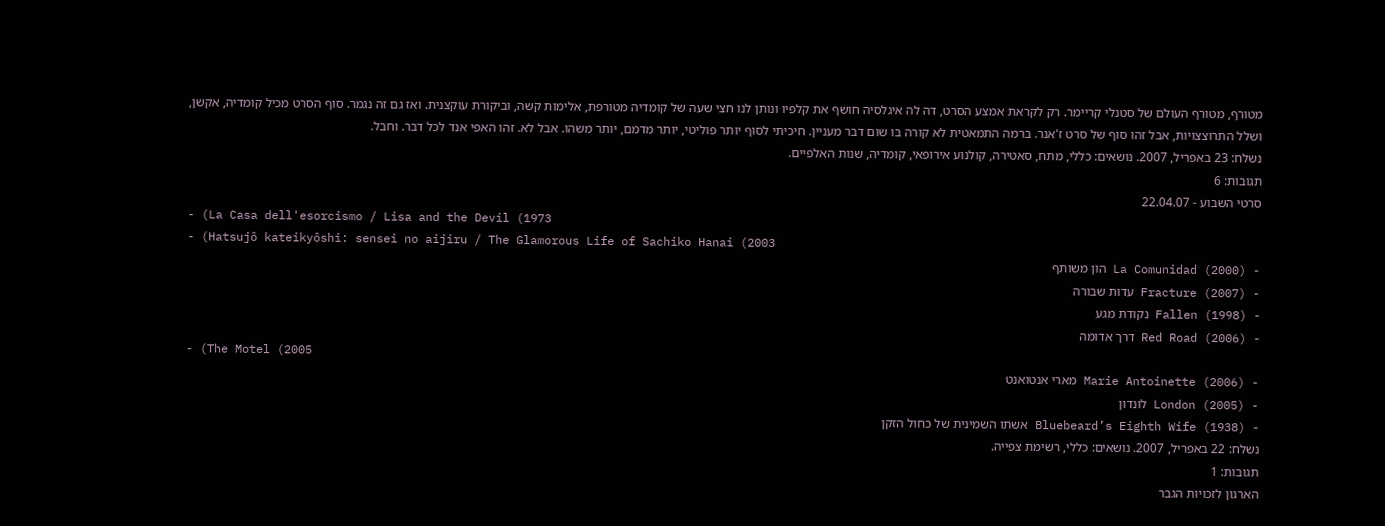מטורף, מטורף העולם של סטנלי קריימר. רק לקראת אמצע הסרט, דה לה איגלסיה חושף את קלפיו ונותן לנו חצי שעה של קומדיה מטורפת, אלימות קשה, וביקורת עוקצנית. ואז גם זה נגמר. סוף הסרט מכיל קומדיה, אקשן, ושלל התרוצצויות, אבל זהו סוף של סרט ז'אנר. ברמה התמאטית לא קורה בו שום דבר מעניין. חיכיתי לסוף יותר פוליטי, יותר מדמם, יותר משהו. אבל לא. זהו האפי אנד לכל דבר. וחבל.
נשלח: 23 באפריל, 2007. נושאים: כללי, מתח, סאטירה, קולנוע אירופאי, קומדיה, שנות האלפיים.
תגובות: 6
סרטי השבוע - 22.04.07
- (La Casa dell'esorcismo / Lisa and the Devil (1973
- (Hatsujô kateikyôshi: sensei no aijiru / The Glamorous Life of Sachiko Hanai (2003
- (La Comunidad (2000 הון משותף
- (Fracture (2007 עדות שבורה
- (Fallen (1998 נקודת מגע
- (Red Road (2006 דרך אדומה
- (The Motel (2005
- (Marie Antoinette (2006 מארי אנטואנט
- (London (2005 לונדון
- (Bluebeard’s Eighth Wife (1938 אשתו השמינית של כחול הזקן
נשלח: 22 באפריל, 2007. נושאים: כללי, רשימת צפייה.
תגובות: 1
הארגון לזכויות הגבר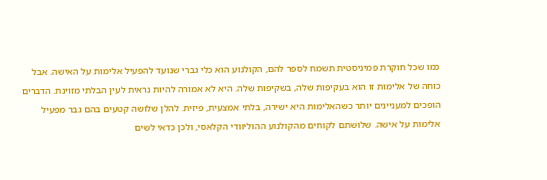כמו שכל חוקרת פמיניסטית תשמח לספר להם, הקולנוע הוא כלי גברי שנועד להפעיל אלימות על האישה. אבל כוחה של אלימות זו הוא בעקיפות שלה, בשקיפות שלה. היא לא אמורה להיות נראית לעין הבלתי מזוינת. הדברים הופכים למעניינים יותר כשהאלימות היא ישירה, בלתי אמצעית, פיזית. להלן שלושה קטעים בהם גבר מפעיל אלימות על אישה. שלושתם לקוחים מהקולנוע ההוליוודי הקלאסי, ולכן כדאי לשים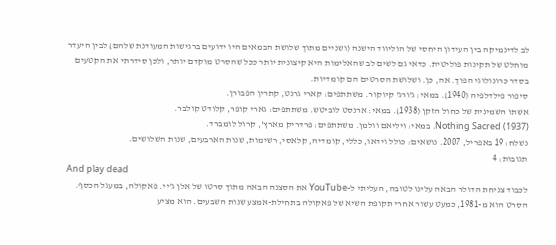לב לדינמיקה בין העידון היחסי של הוליווד הישנה (ושניים מתוך שלושת הבמאים היו ידועים ברגישות המעודנת שלהם) לבין היעדר מוחלט של תקינות פוליטית. כדאי גם לשים לב שהאלימות היא קיצונית יותר ככל שהסרט מוקדם יותר, ולכן סידרתי את הקטעים בסדר כרונולוגי הפוך. אה, כן. ושלושת הסרטים הם קומדיות.
סיפור פילדלפיה (1940). במאי: ג'ורג' קיוקור. משתתפים: קארי גרנט, קתרין הפבורן.
אשתו השמינית של כחול הזקן (1938). במאי: ארנסט לוביטש. משתתפים: גארי קופר, קלודט קולבר.
(Nothing Sacred (1937. במאי: ויליאם וולמן. משתתפים: פרדריק מארץ', קרול לומברד.
נשלח: 19 באפריל, 2007. נושאים: כולל וידאו, כללי, קומדיה, קלאסי, רשימות, שנות הארבעים, שנות השלושים.
תגובות: 4
And play dead
לכבוד צניחת הדולר הבאה עלינו לטובה, העליתי ל-YouTube את הסצנה הבאה מתוך סרטו של אלן ג'יי. פאקולה, במעגל הכסף. הסרט הוא מ-1981, כמעט עשור אחרי תקופת השיא של פאקולה בתחילת-אמצע שנות השבעים. הוא מציע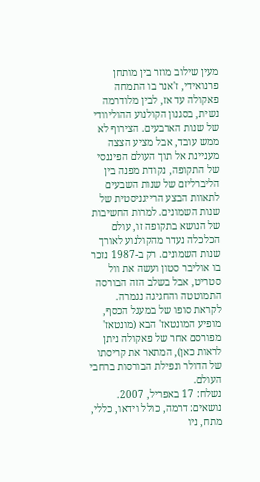מעין שילוב מוזר בין מותחן פרנואידי, ז'אנר בו התמחה פאקולה עד אז, לבין מלודרמה נשית, בסגנון הקולנוע ההוליוודי של שנות הארבעים. הצירוף לא ממש עובד, אבל מציע הצצה מעניינת אל תוך העולם הפיננסי של התקופה, נקודת מפנה בין הליברליזם של שנות השבעים לתאוות הבצע הרייגניסטית של שנות השמונים. למרות החשיבות של הנושא בתקופה זו, עולם הכלכלה נעדר מהקולנוע לאורך שנות השמונים. רק ב-1987 נזכר בו אוליבר סטון ועשה את וול סטריט, אבל בשלב הזה הבורסה התמוטטה והחגיגה נגמרה. לקראת סופו של במעגל הכסף, מופיע המונטאז' הבא (מונטאז' מפורסם אחר של פאקולה ניתן לראות כאן), המתאר את קריסתו של הדולר ונפילת הבורסות ברחבי העולם.
נשלח: 17 באפריל, 2007. נושאים: דרמה, כולל וידאו, כללי, מתח, ניו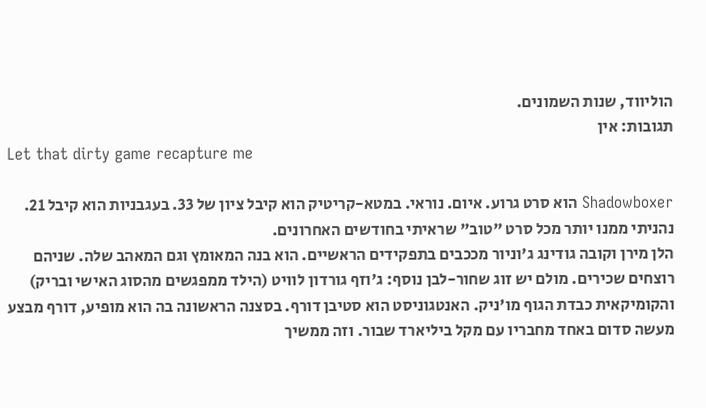הוליווד, שנות השמונים.
תגובות: אין
Let that dirty game recapture me

Shadowboxer הוא סרט גרוע. איום. נוראי. במטא-קריטיק הוא קיבל ציון של 33. בעגבניות הוא קיבל 21. נהניתי ממנו יותר מכל סרט "טוב" שראיתי בחודשים האחרונים.
הלן מירן וקובה גודינג ג'וניור מככבים בתפקידים הראשיים. הוא בנה המאומץ וגם המאהב שלה. שניהם רוצחים שכירים. מולם יש זוג שחור-לבן נוסף: ג'וזף גורדון לוויט (הילד ממפגשים מהסוג האישי ובריק) והקומיקאית כבדת הגוף מו'ניק. האנטגוניסט הוא סטיבן דורף. בסצנה הראשונה בה הוא מופיע, דורף מבצע מעשה סדום באחד מחבריו עם מקל ביליארד שבור. וזה ממשיך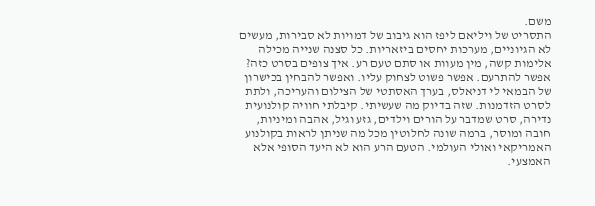משם.
התסריט של ויליאם ליפז הוא גיבוב של דמויות לא סבירות, מעשים לא הגיוניים, מערכות יחסים ביזאריות. כל סצנה שנייה מכילה אלימות קשה, מין מעוות או סתם טעם רע. איך צופים בסרט כזה? אפשר להתרעם. אפשר פשוט לצחוק עליו. ואפשר להבחין בכישרון של הבמאי לי דניאלס, בערך האסתטי של הצילום והעריכה, ולתת לסרט הזדמנות. שזה בדיוק מה שעשיתי. קיבלתי חוויה קולנועית נדירה, סרט שמדבר על הורים וילדים, גזע וגיל, אהבה ומיניות, חובה ומוסר, ברמה שונה לחלוטין מכל מה שניתן לראות בקולנוע האמריקאי ואולי העולמי. הטעם הרע הוא לא היעד הסופי אלא האמצעי.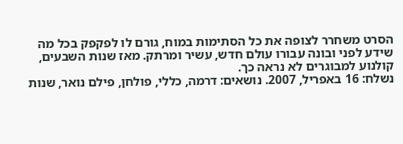הסרט משחרר לצופה את כל הסתימות במוח, גורם לו לפקפק בכל מה שידע לפני ובונה עבורו עולם חדש, עשיר ומרתק. מאז שנות השבעים, קולנוע למבוגרים לא נראה כך.
נשלח: 16 באפריל, 2007. נושאים: דרמה, כללי, פולחן, פילם נואר, שנות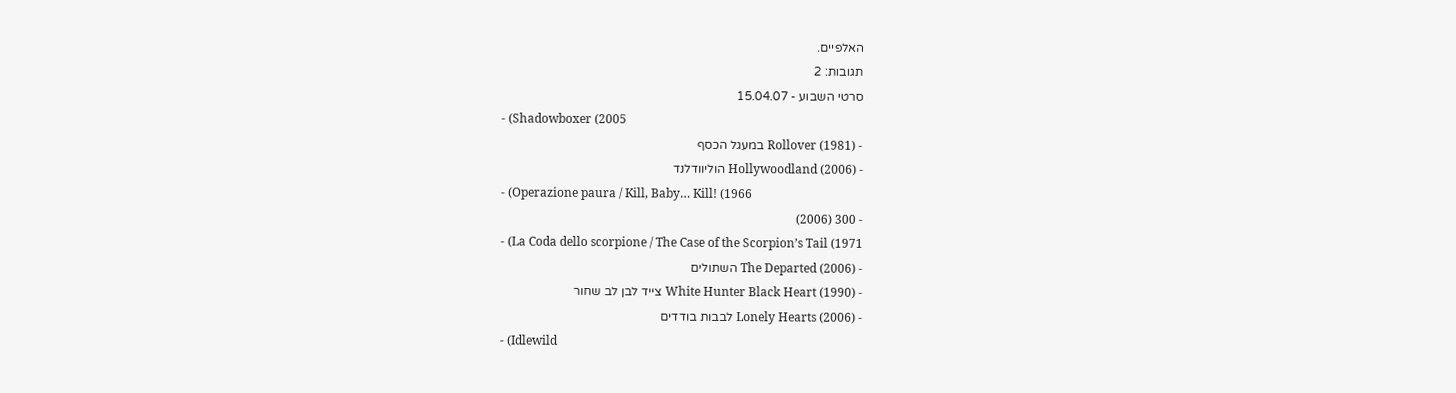האלפיים.
תגובות: 2
סרטי השבוע - 15.04.07
- (Shadowboxer (2005
- (Rollover (1981 במעגל הכסף
- (Hollywoodland (2006 הוליוודלנד
- (Operazione paura / Kill, Baby… Kill! (1966
- 300 (2006)
- (La Coda dello scorpione / The Case of the Scorpion’s Tail (1971
- (The Departed (2006 השתולים
- (White Hunter Black Heart (1990 צייד לבן לב שחור
- (Lonely Hearts (2006 לבבות בודדים
- (Idlewild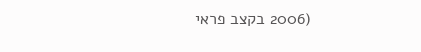(2006 בקצב פראי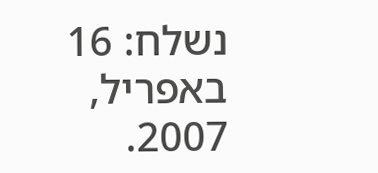נשלח: 16 באפריל, 2007.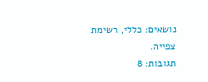נושאים: כללי, רשימת צפייה.
תגובות: 8